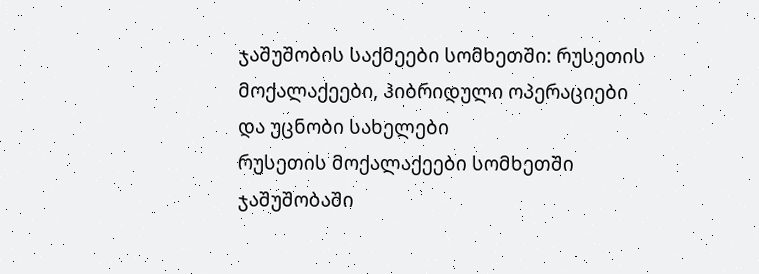ჯაშუშობის საქმეები სომხეთში: რუსეთის მოქალაქეები, ჰიბრიდული ოპერაციები და უცნობი სახელები
რუსეთის მოქალაქეები სომხეთში ჯაშუშობაში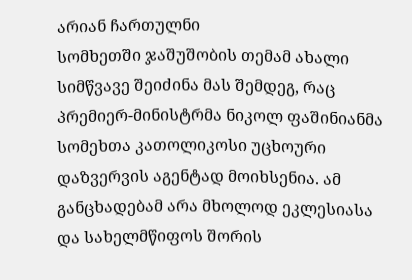არიან ჩართულნი
სომხეთში ჯაშუშობის თემამ ახალი სიმწვავე შეიძინა მას შემდეგ, რაც პრემიერ-მინისტრმა ნიკოლ ფაშინიანმა სომეხთა კათოლიკოსი უცხოური დაზვერვის აგენტად მოიხსენია. ამ განცხადებამ არა მხოლოდ ეკლესიასა და სახელმწიფოს შორის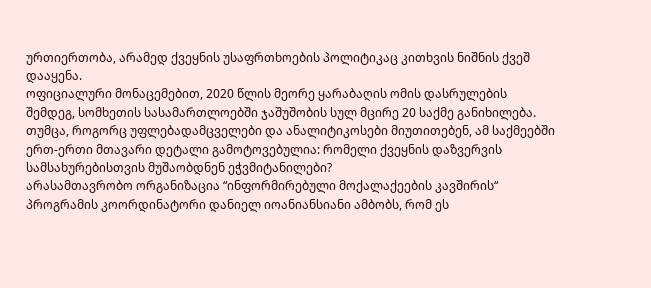ურთიერთობა, არამედ ქვეყნის უსაფრთხოების პოლიტიკაც კითხვის ნიშნის ქვეშ დააყენა.
ოფიციალური მონაცემებით, 2020 წლის მეორე ყარაბაღის ომის დასრულების შემდეგ, სომხეთის სასამართლოებში ჯაშუშობის სულ მცირე 20 საქმე განიხილება. თუმცა, როგორც უფლებადამცველები და ანალიტიკოსები მიუთითებენ, ამ საქმეებში ერთ-ერთი მთავარი დეტალი გამოტოვებულია: რომელი ქვეყნის დაზვერვის სამსახურებისთვის მუშაობდნენ ეჭვმიტანილები?
არასამთავრობო ორგანიზაცია “ინფორმირებული მოქალაქეების კავშირის“ პროგრამის კოორდინატორი დანიელ იოანიანსიანი ამბობს, რომ ეს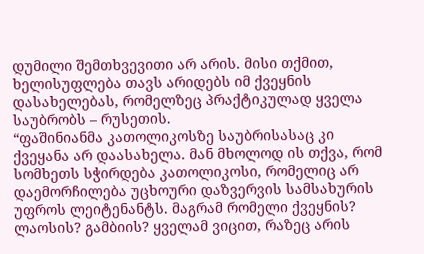დუმილი შემთხვევითი არ არის. მისი თქმით, ხელისუფლება თავს არიდებს იმ ქვეყნის დასახელებას, რომელზეც პრაქტიკულად ყველა საუბრობს – რუსეთის.
“ფაშინიანმა კათოლიკოსზე საუბრისასაც კი ქვეყანა არ დაასახელა. მან მხოლოდ ის თქვა, რომ სომხეთს სჭირდება კათოლიკოსი, რომელიც არ დაემორჩილება უცხოური დაზვერვის სამსახურის უფროს ლეიტენანტს. მაგრამ რომელი ქვეყნის? ლაოსის? გამბიის? ყველამ ვიცით, რაზეც არის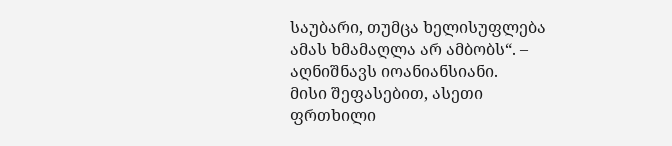საუბარი, თუმცა ხელისუფლება ამას ხმამაღლა არ ამბობს“. – აღნიშნავს იოანიანსიანი.
მისი შეფასებით, ასეთი ფრთხილი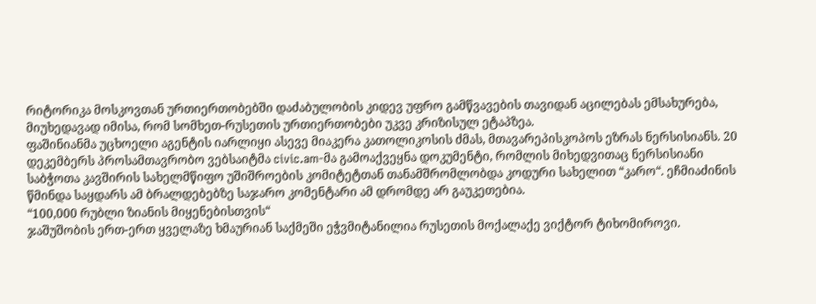რიტორიკა მოსკოვთან ურთიერთობებში დაძაბულობის კიდევ უფრო გამწვავების თავიდან აცილებას ემსახურება, მიუხედავად იმისა, რომ სომხეთ-რუსეთის ურთიერთობები უკვე კრიზისულ ეტაპზეა.
ფაშინიანმა უცხოელი აგენტის იარლიყი ასევე მიაკერა კათოლიკოსის ძმას, მთავარეპისკოპოს ეზრას ნერსისიანს. 20 დეკემბერს პროსამთავრობო ვებსაიტმა civic.am-მა გამოაქვეყნა დოკუმენტი, რომლის მიხედვითაც ნერსისიანი საბჭოთა კავშირის სახელმწიფო უშიშროების კომიტეტთან თანამშრომლობდა კოდური სახელით “კარო“. ეჩმიაძინის წმინდა საყდარს ამ ბრალდებებზე საჯარო კომენტარი ამ დრომდე არ გაუკეთებია.
“100,000 რუბლი ზიანის მიყენებისთვის“
ჯაშუშობის ერთ-ერთ ყველაზე ხმაურიან საქმეში ეჭვმიტანილია რუსეთის მოქალაქე ვიქტორ ტიხომიროვი.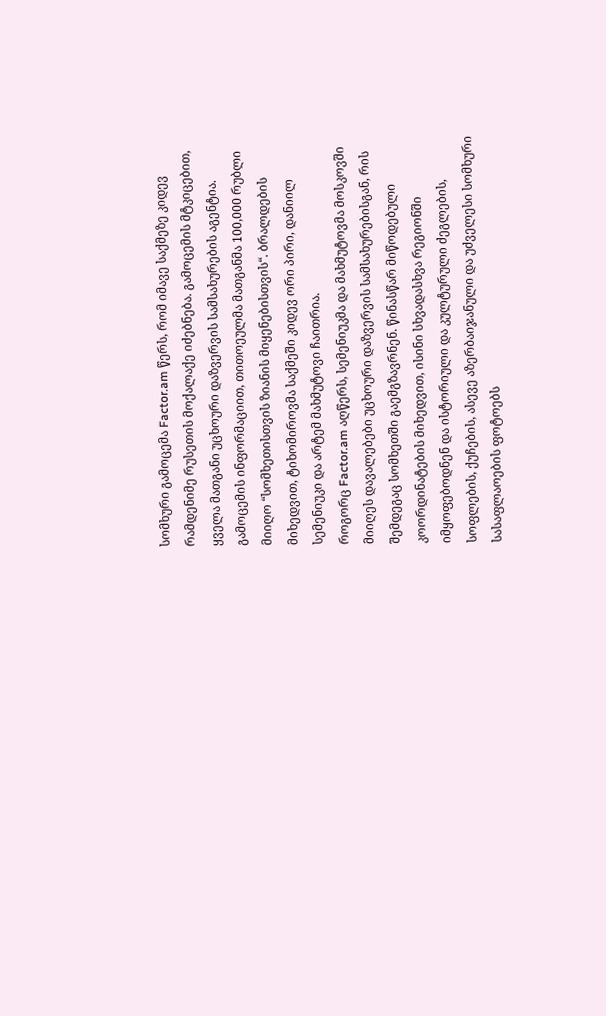სომხური გამოცემა Factor.am წერს, რომ იმავე საქმეზე კიდევ რამდენიმე რუსეთის მოქალაქე იძებნება. გამოცემის მტკიცებით, ყველა მათგანი უცხოური დაზვერვის სამსახურების აგენტია.
გამოცემის ინფორმაციით, თითოეულმა მათგანმა 100,000 რუბლი მიიღო “სომხეთისთვის ზიანის მიყენებისთვის“. ბრალდების მიხედვით, ტიხომიროვმა საქმეში კიდევ ორი პირი, დანიილ სემენიუკი და არტემ მახმუტოვი ჩაითრია.
როგორც Factor.am აღწერს, სემენიუკმა და მახმუტოვმა მოსკოვში მიიღეს დავალებები უცხოური დაზვერვის სამსახურებისგან, რის შემდეგაც სომხეთში გაემგზავრნენ. წინასწარ მიწოდებული კოორდინატების მიხედვით, ისინი სხვადასხვა რეგიონში იმყოფებოდნენ და ისტორიული და კულტურული ძეგლების, სოფლების, ქუჩების, ასევე აზერბაიჯანული და უძველესი სომხური სასაფლაოების ფოტოებს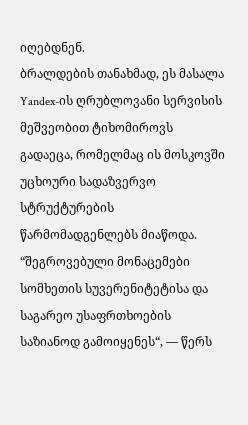იღებდნენ.
ბრალდების თანახმად, ეს მასალა Yandex-ის ღრუბლოვანი სერვისის მეშვეობით ტიხომიროვს გადაეცა, რომელმაც ის მოსკოვში უცხოური სადაზვერვო სტრუქტურების წარმომადგენლებს მიაწოდა.
“შეგროვებული მონაცემები სომხეთის სუვერენიტეტისა და საგარეო უსაფრთხოების საზიანოდ გამოიყენეს“, — წერს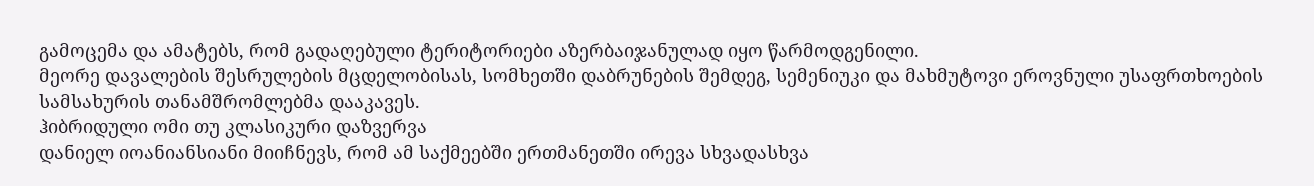გამოცემა და ამატებს, რომ გადაღებული ტერიტორიები აზერბაიჯანულად იყო წარმოდგენილი.
მეორე დავალების შესრულების მცდელობისას, სომხეთში დაბრუნების შემდეგ, სემენიუკი და მახმუტოვი ეროვნული უსაფრთხოების სამსახურის თანამშრომლებმა დააკავეს.
ჰიბრიდული ომი თუ კლასიკური დაზვერვა
დანიელ იოანიანსიანი მიიჩნევს, რომ ამ საქმეებში ერთმანეთში ირევა სხვადასხვა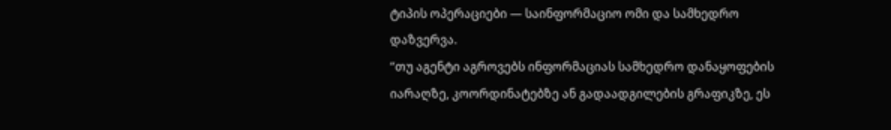ტიპის ოპერაციები — საინფორმაციო ომი და სამხედრო დაზვერვა.
“თუ აგენტი აგროვებს ინფორმაციას სამხედრო დანაყოფების იარაღზე, კოორდინატებზე ან გადაადგილების გრაფიკზე, ეს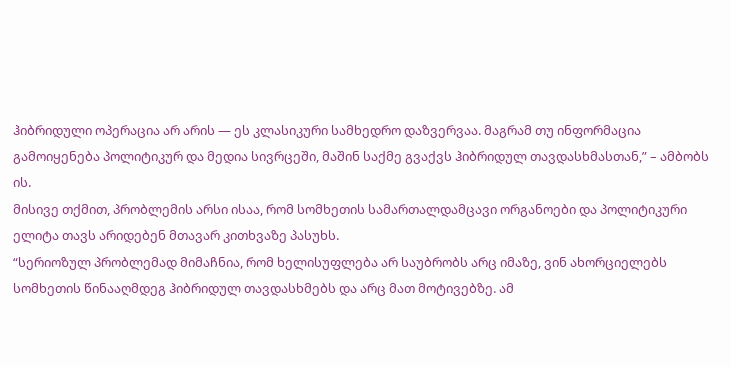ჰიბრიდული ოპერაცია არ არის — ეს კლასიკური სამხედრო დაზვერვაა. მაგრამ თუ ინფორმაცია გამოიყენება პოლიტიკურ და მედია სივრცეში, მაშინ საქმე გვაქვს ჰიბრიდულ თავდასხმასთან,” – ამბობს ის.
მისივე თქმით, პრობლემის არსი ისაა, რომ სომხეთის სამართალდამცავი ორგანოები და პოლიტიკური ელიტა თავს არიდებენ მთავარ კითხვაზე პასუხს.
“სერიოზულ პრობლემად მიმაჩნია, რომ ხელისუფლება არ საუბრობს არც იმაზე, ვინ ახორციელებს სომხეთის წინააღმდეგ ჰიბრიდულ თავდასხმებს და არც მათ მოტივებზე. ამ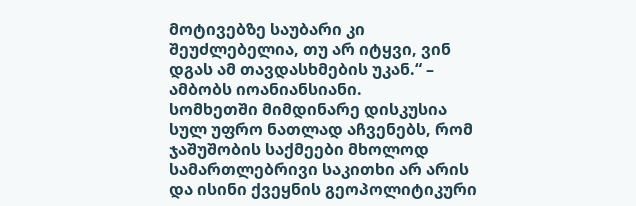მოტივებზე საუბარი კი შეუძლებელია, თუ არ იტყვი, ვინ დგას ამ თავდასხმების უკან.“ – ამბობს იოანიანსიანი.
სომხეთში მიმდინარე დისკუსია სულ უფრო ნათლად აჩვენებს, რომ ჯაშუშობის საქმეები მხოლოდ სამართლებრივი საკითხი არ არის და ისინი ქვეყნის გეოპოლიტიკური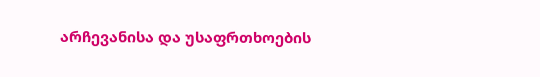არჩევანისა და უსაფრთხოების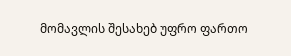მომავლის შესახებ უფრო ფართო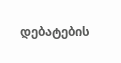დებატების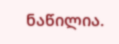ნაწილია.